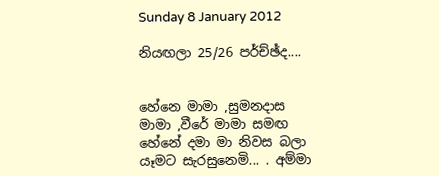Sunday 8 January 2012

නියඟලා 25/26 පර්ච්ඡ්ද....


හේනෙ මාමා ,සුමනදාස මාමා ,වීරේ මාමා සමඟ හේනේ දමා මා නිවස බලා යෑමට සැරසුනෙමි... . අම්මා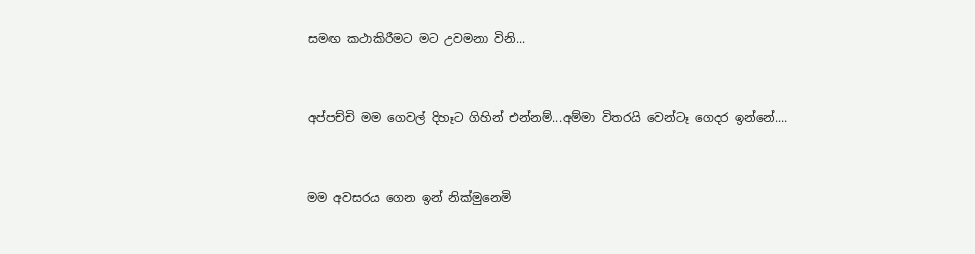සමඟ කථාකිරීමට මට උවමනා විනි...


අප්පච්චි මම ගෙවල් දිහෑට ගිහින් එන්නම්...අම්මා විතරයි වෙන්ටෑ ගෙදර ඉන්නේ....


මම අවසරය ගෙන ඉන් නික්මුනෙමි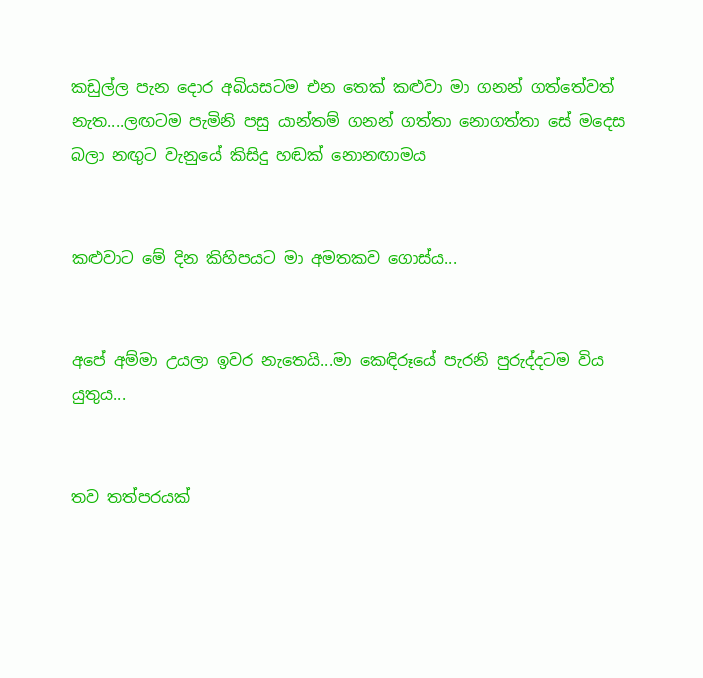කඩුල්ල පැන දොර අබියසටම එන තෙක් කළුවා මා ගනන් ගත්තේවත් නැත....ලඟටම පැමිනි පසු යාන්තම් ගනන් ගත්තා නොගත්තා සේ මදෙස බලා නඟුට වැනුයේ කිසිදු හඬක් නොනඟාමය


කළුවාට මේ දින කිහිපයට මා අමතකව ගොස්ය...


අපේ අම්මා උයලා ඉවර නැතෙයි...මා කෙඳිරූයේ පැරනි පුරුද්දටම විය යුතුය...


තව තත්පරයක්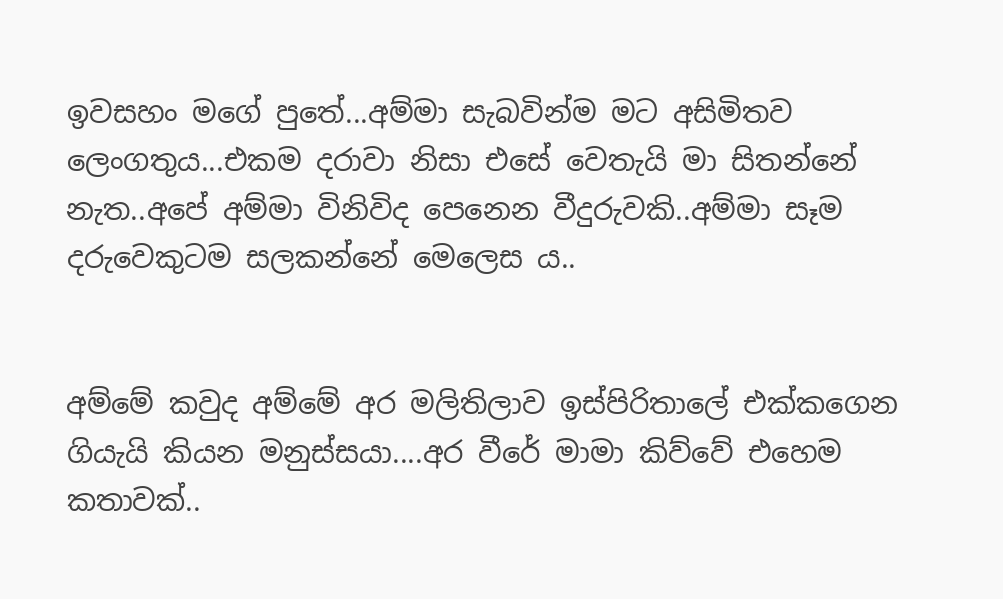ඉවසහං මගේ පුතේ...අම්මා සැබවින්ම මට අසිමිතව ලෙංගතුය...එකම දරාවා නිසා එසේ වෙතැයි මා සිතන්නේ නැත..අපේ අම්මා විනිවිද පෙනෙන වීදුරුවකි..අම්මා සෑම දරුවෙකුටම සලකන්නේ මෙලෙස ය..


අම්මේ කවුද අම්මේ අර මලිතිලාව ඉස්පිරිතාලේ එක්කගෙන ගියැයි කියන මනුස්සයා....අර වීරේ මාමා කිව්වේ එහෙම කතාවක්..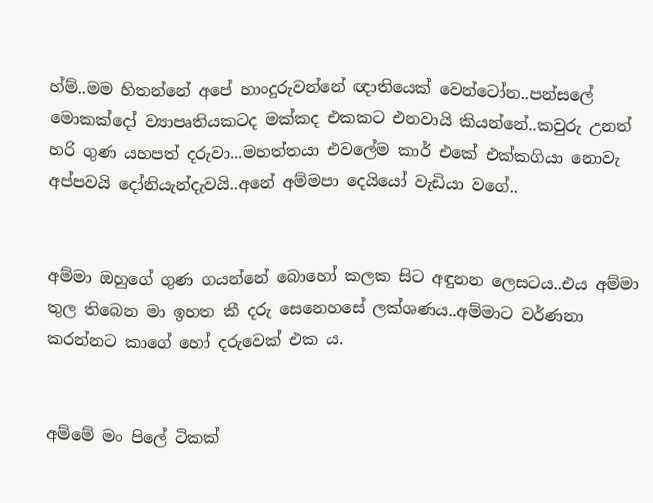හ්ම්..මම හිතන්නේ අපේ හාංදුරුවන්නේ ඥාතියෙක් වෙන්ටෝන..පන්සලේ මොකක්දෝ ව්‍යාපෘතියකටද මක්කද එකකට එනවායි කියන්නේ..කවුරු උනත් හරි ගුණ යහපත් දරුවා...මහත්තයා එවලේම කාර් එකේ එක්කගියා නොවැ අප්පවයි දෝනියැන්දැවයි..අනේ අම්මපා දෙයියෝ වැඩියා වගේ..


අම්මා ඔහුගේ ගුණ ගයන්නේ බොහෝ කලක සිට අඳුනන ලෙසටය..එය අම්මා තුල තිබෙන මා ඉහත කී දරු සෙනෙහසේ ලක්ශණය..අම්මාට වර්ණනා කරන්නට කාගේ හෝ දරුවෙක් එක ය.


අම්මේ මං පිලේ ටිකක්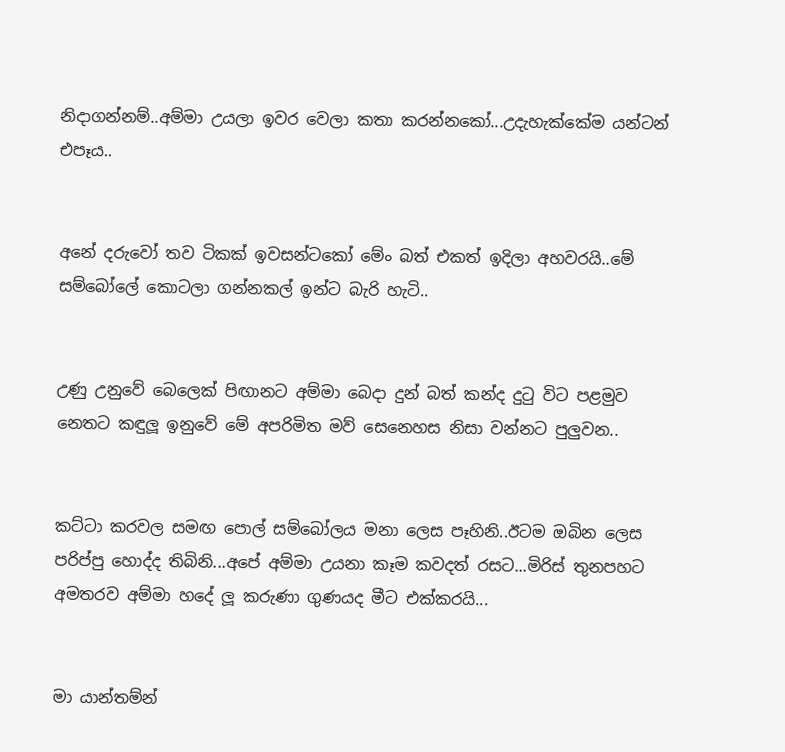නිදාගන්නම්..අම්මා උයලා ඉවර වෙලා කතා කරන්නකෝ...උදැහැක්කේම යන්ටන් එපෑය..


අනේ දරුවෝ තව ටිකක් ඉවසන්ටකෝ මේං බත් එකත් ඉදිලා අහවරයි..මේ සම්බෝලේ කොටලා ගන්නකල් ඉන්ට බැරි හැටි..


උණු උනුවේ බෙලෙක් පිඟානට අම්මා බෙදා දුන් බත් කන්ද දුටු විට පළමුව නෙතට කඳුලූ ඉනුවේ මේ අපරිමිත මව් සෙනෙහස නිසා වන්නට පුලුවන..


කට්ටා කරවල සමඟ පොල් සම්බෝලය මනා ලෙස පෑහිනි..ඊටම ඔබින ලෙස පරිප්පු හොද්ද තිබිනි...අපේ අම්මා උයනා කෑම කවදත් රසට...මිරිස් තුනපහට අමතරව අම්මා හදේ ලූ කරුණා ගුණයද මීට එක්කරයි...


මා යාන්තම්න්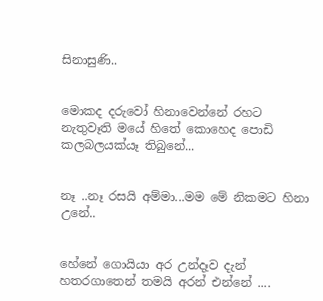සිනාසුණි..


මොකද දරුවෝ හිනාවෙන්නේ රහට නැතුවෑති මයේ හිතේ කොහෙද පොඩි කලබලයක්යෑ තිබුනේ...


නෑ ..නෑ රසයි අම්මා...මම මේ නිකමට හිනා උනේ..


හේනේ ගොයියා අර උන්දෑව දැන් හතරගාතෙන් තමයි අරන් එන්නේ ....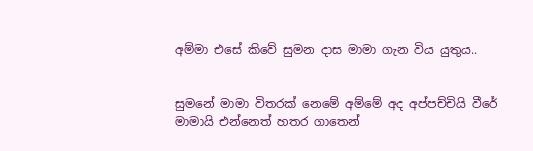අම්මා එසේ කිවේ සුමන දාස මාමා ගැන විය යුතුය..


සුමනේ මාමා විතරක් නෙමේ අම්මේ අද අප්පච්චියි වීරේ මාමායි එන්නෙත් හතර ගාතෙන්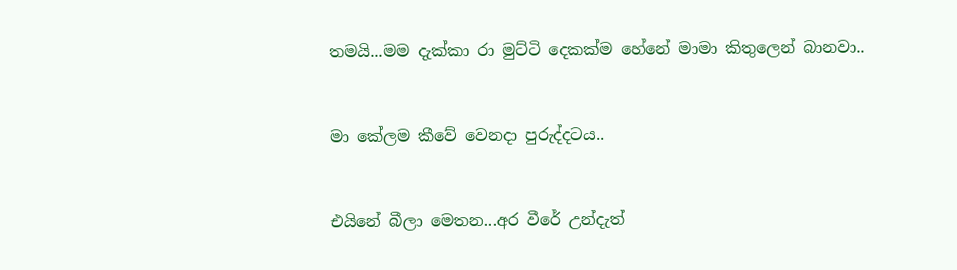තමයි...මම දැක්කා රා මුට්ටි දෙකක්ම හේනේ මාමා කිතුලෙන් බානවා..


මා කේලම කීවේ වෙනදා පුරුද්දටය..


එයිනේ බීලා මෙතන...අර වීරේ උන්දැත්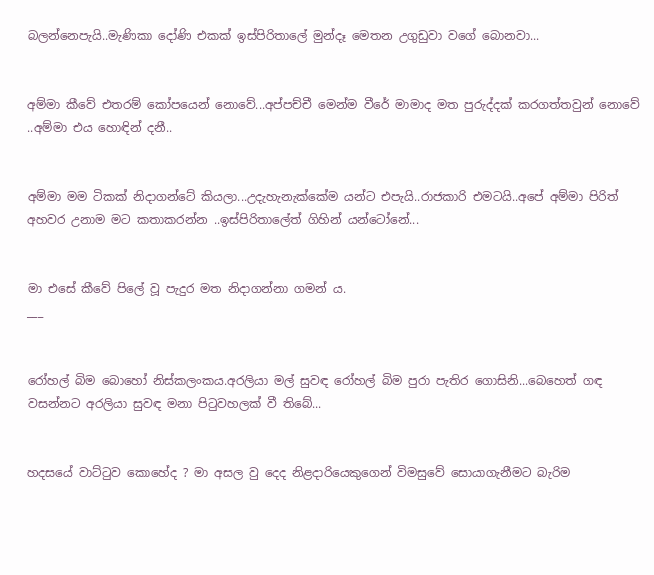බලන්නෙපැයි..මැණිකා දෝණි එකක් ඉස්පිරිතාලේ මුන්දෑ මෙතන උගුඩුවා වගේ බොනවා...


අම්මා කීවේ එතරම් කෝපයෙන් නොවේ...අප්පච්චී මෙන්ම වීරේ මාමාද මත පුරුද්දක් කරගත්තවුන් නොවේ ..අම්මා එය හොඳින් දනී..


අම්මා මම ටිකක් නිදාගන්ටේ කියලා...උදැහැනැක්කේම යන්ට එපැයි..රාජකාරි එමටයි..අපේ අම්මා පිරිත් අහවර උනාම මට කතාකරන්න ..ඉස්පිරිතාලේත් ගිහින් යන්ටෝනේ...


මා එසේ කීවේ පිලේ වූ පැදුර මත නිදාගන්නා ගමන් ය.
___


රෝහල් බිම බොහෝ නිස්කලංකය.අරලියා මල් සුවඳ රෝහල් බිම පුරා පැතිර ගොසිනි...බෙහෙත් ගඳ වසන්නට අරලියා සුවඳ මනා පිටුවහලක් වී තිබේ...


හදසයේ වාට්ටුව කොහේද ? මා අසල වු දෙද නිළදාරියෙකුගෙන් විමසුවේ සොයාගැනීමට බැරිම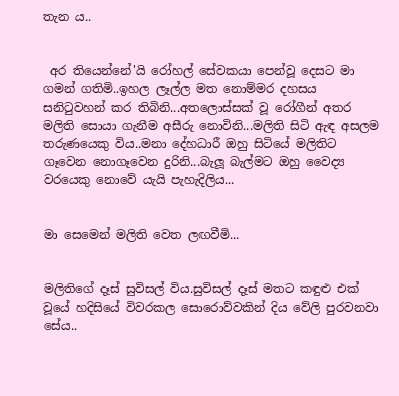තැන ය..


 අර තියෙන්නේ'යි රෝහල් සේවකයා පෙන්වූ දෙසට මා ගමන් ගතිමි..ඉහල ලෑල්ල මත නොම්මර දහසය සනිටුවහන් කර තිබිනි...අතලොස්සක් වූ රෝගීන් අතර මලිති සොයා ගැනීම අසීරු නොවිනි...මලිති සිටි ඇඳ අසලම තරුණයෙකු විය..මනා දේහධාරී ඔහු සිටියේ මලිතිට ගෑවෙන නොගෑවෙන දුරිනි...බැලූ බැල්මට ඔහු වෛද්‍ය වරයෙකු නොවේ යැයි පැහැදිලිය...


මා සෙමෙන් මලිති වෙත ලඟවීමි...


මලිතිගේ දෑස් සුවිසල් විය.සුවිසල් දෑස් මතට කඳුළු එක් වූයේ හදිසියේ විවරකල සොරොව්වකින් දිය වේලි පුරවනවා සේය..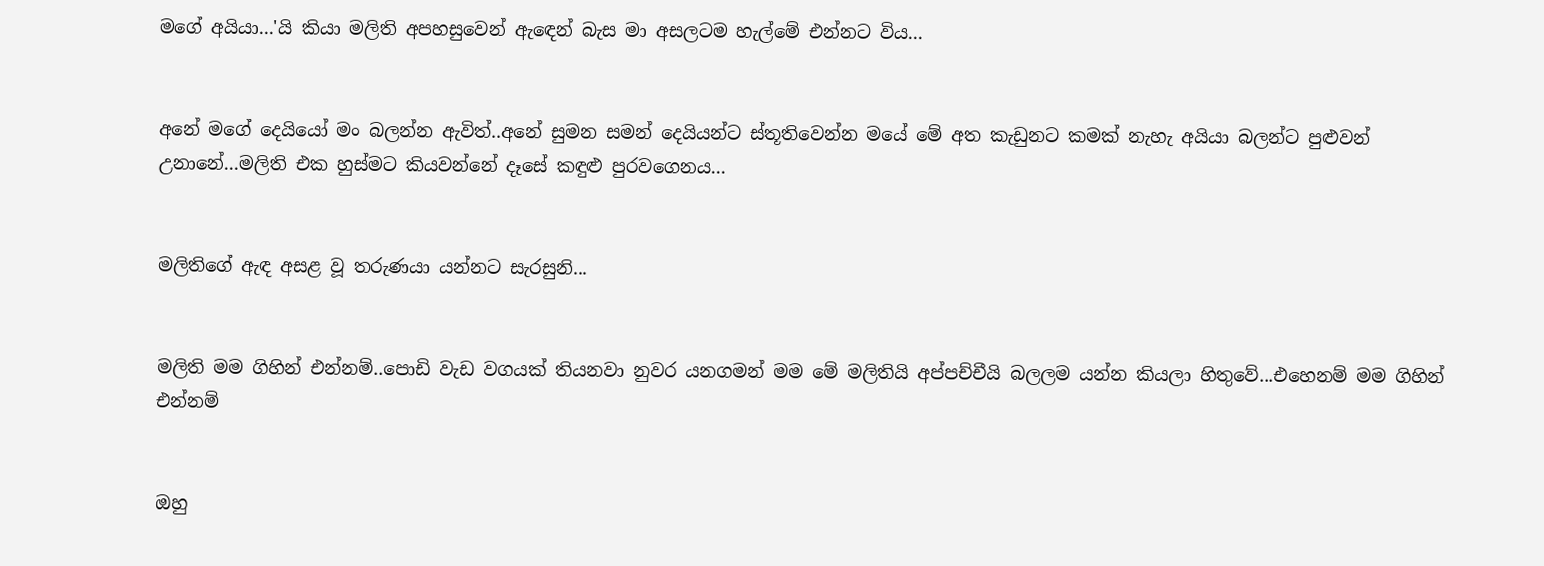මගේ අයියා...'යි කියා මලිති අපහසුවෙන් ඇඳෙන් බැස මා අසලටම හැල්මේ එන්නට විය...


අනේ මගේ දෙයියෝ මං බලන්න ඇවිත්..අනේ සුමන සමන් දෙයියන්ට ස්තූතිවෙන්න මයේ මේ අත කැඩුනට කමක් නැහැ අයියා බලන්ට පුළුවන් උනානේ...මලිති එක හුස්මට කියවන්නේ දෑසේ කඳුළු පුරවගෙනය...


මලිතිගේ ඇඳ අසළ වූ තරුණයා යන්නට සැරසුනි...


මලිති මම ගිහින් එන්නම්..පොඩි වැඩ වගයක් තියනවා නුවර යනගමන් මම මේ මලිතියි අප්පච්චීයි බලලම යන්න කියලා හිතුවේ...එහෙනම් මම ගිහින් එන්නම්


ඔහු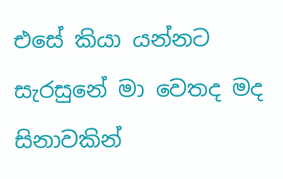එසේ කියා යන්නට සැරසුනේ මා වෙතද මද සිනාවකින්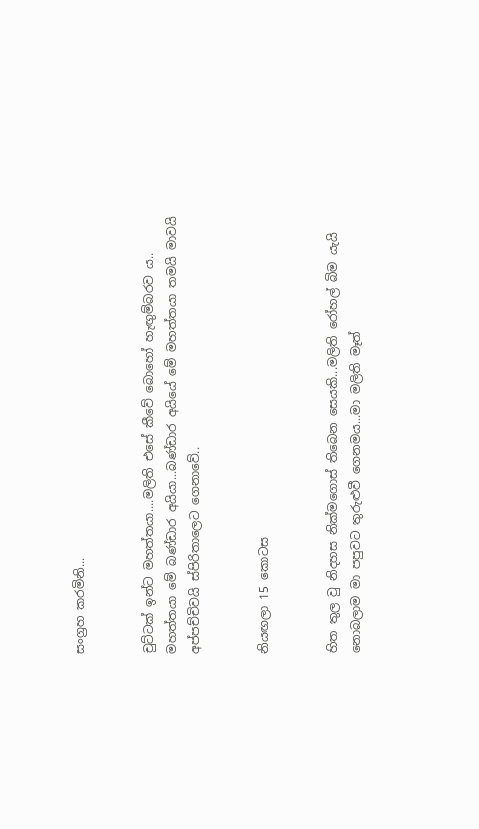සංග්‍රහ කරමිනි...


චුට්ටක් ඉන්ට මහත්තයා....මලිති එසේ කීවේ බොහෝ හැඟුම්බරව ය..
මහත්තයා මේ බණ්ඩාර අයියා...බණ්ඩාර අයියේ මේ මහත්තයා තමයි මාවයි අප්පච්චිවයි ස්පිරිතාලෙට ගෙනාවේ..


නියඟලා 15 කොටස


හිත තුල වු නිදහස නික්මගොස් තිබෙන සෙයකි...මලිති රෝහල් බිම යැයි නොබලාම මා පපුවට තුරුළුවී ගෙනමය...මා මලිති මෑත්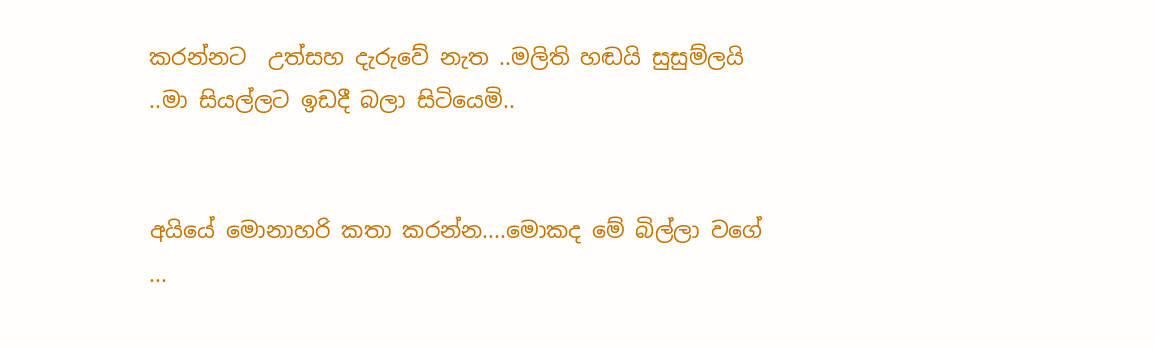කරන්නට  උත්සහ දැරුවේ නැත ..මලිති හඬයි සුසුම්ලයි
..මා සියල්ලට ඉඩදී බලා සිටියෙමි..


අයියේ මොනාහරි කතා කරන්න....මොකද මේ බිල්ලා වගේ
...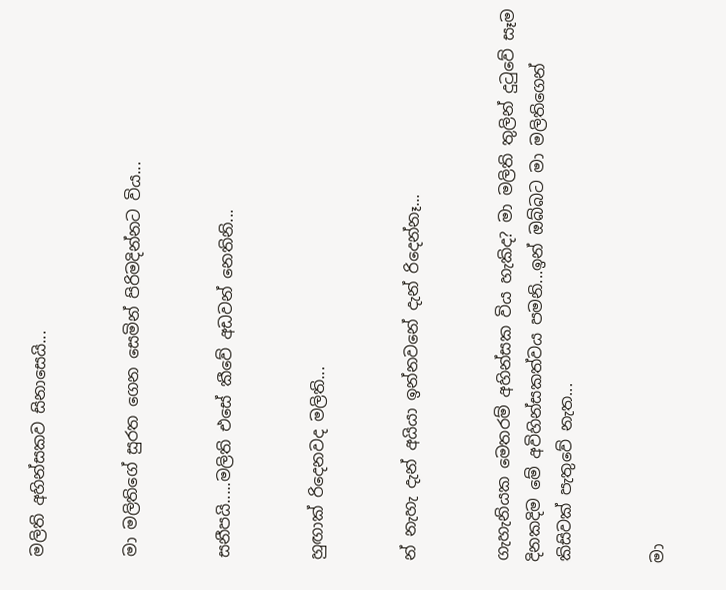මලිති අහින්සකව සිනාසෙයි...


මා මලිතිගේ සුරත ගෙන සෙමින් පිරිමදින්නට විය...


සනීපයි.....මලිති එසේ කීවේ අඩවන් නෙතිනි...


හුඟාක් රිදෙනවද මලිති...


න් නැහැ දැන් අයියා ඉන්නවනේ දැන් රිදෙන්නෑ...


ගැහැනියක මෙතරම් අහින්සක විය හැකිද? මා මලිති තුලින් දුටුවේ සෑම දිනකදිම මේ අවිහින්සකත්වය පමනි...ඉන් ඔබ්බට මා මලිතිගෙන් කිසිවක් පැතුවේ නැත...


මා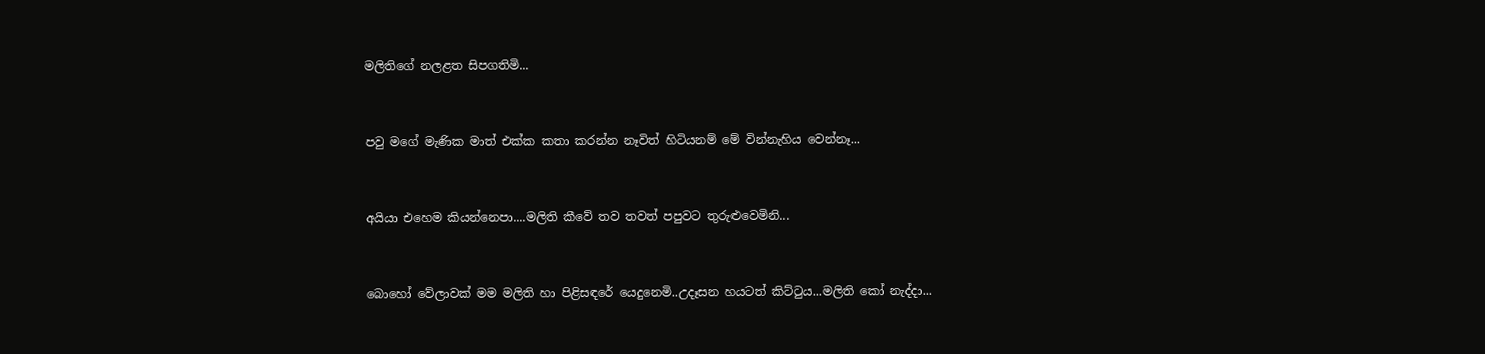මලිතිගේ නලළත සිපගතිමි...


පවු මගේ මැණික මාත් එක්ක කතා කරන්න නෑවිත් හිටියනම් මේ වින්නැහිය වෙන්නෑ...


අයියා එහෙම කියන්නෙපා....මලිති කීවේ තව තවත් පපුවට තුරුළුවෙමිනි...


බොහෝ වේලාවක් මම මලිති හා පිළිසඳරේ යෙදුනෙමි..උදෑසන හයටත් කිට්ටුය...මලිති කෝ නැද්දා...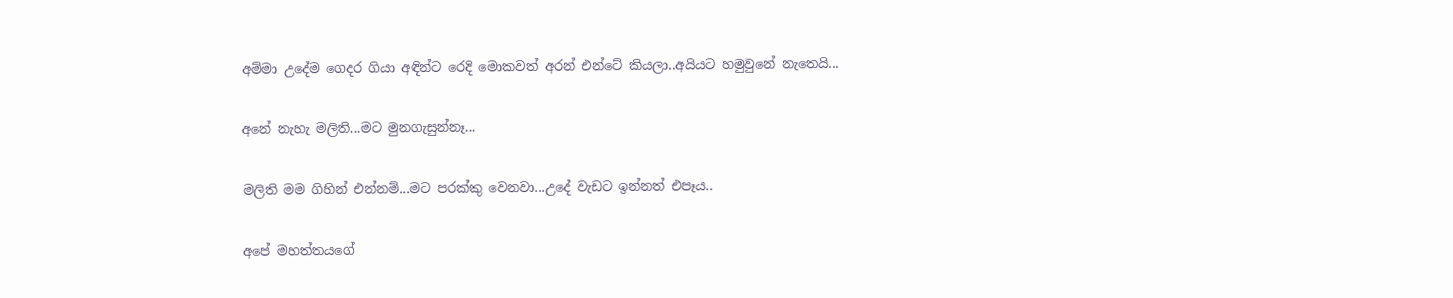අම්මා උදේම ගෙදර ගියා අඳින්ට රෙදි මොකවත් අරන් එන්ටේ කියලා..අයියට හමුවුනේ නැතෙයි...


අනේ නැහැ මලිති...මට මුනගැසුන්නෑ...


මලිති මම ගිහින් එන්නම්...මට පරක්කු වෙනවා...උදේ වැඩට ඉන්නත් එපෑය..


අපේ මහත්තයගේ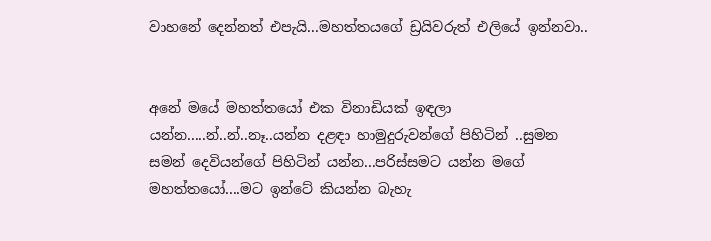වාහනේ දෙන්නත් එපැයි...මහත්තයගේ ඩ්‍රයිවරුත් එලියේ ඉන්නවා..


අනේ මයේ මහත්තයෝ එක විනාඩියක් ඉඳලා යන්න.....න්..න්..නෑ..යන්න දළඳා හාමුදුරුවන්ගේ පිහිටින් ..සුමන සමන් දෙවියන්ගේ පිහිටින් යන්න...පරිස්සමට යන්න මගේ මහත්තයෝ....මට ඉන්ටේ කියන්න බැහැ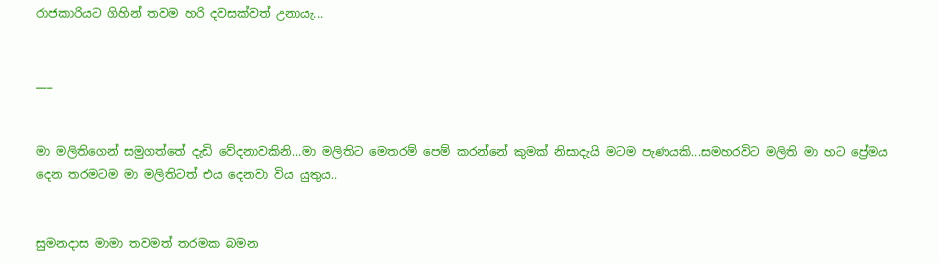රාජකාරියට ගිහින් තවම හරි දවසක්වත් උනායැ...


___


මා මලිතිගෙන් සමුගත්තේ දැඩි වේදනාවකිනි...මා මලිතිට මෙතරම් පෙම් කරන්නේ කුමක් නිසාදැයි මටම පැණයකි...සමහරවිට මලිති මා හට ප්‍රේමය දෙන තරමටම මා මලිතිටත් එය දෙනවා විය යුතුය..


සුමනදාස මාමා තවමත් තරමක බමන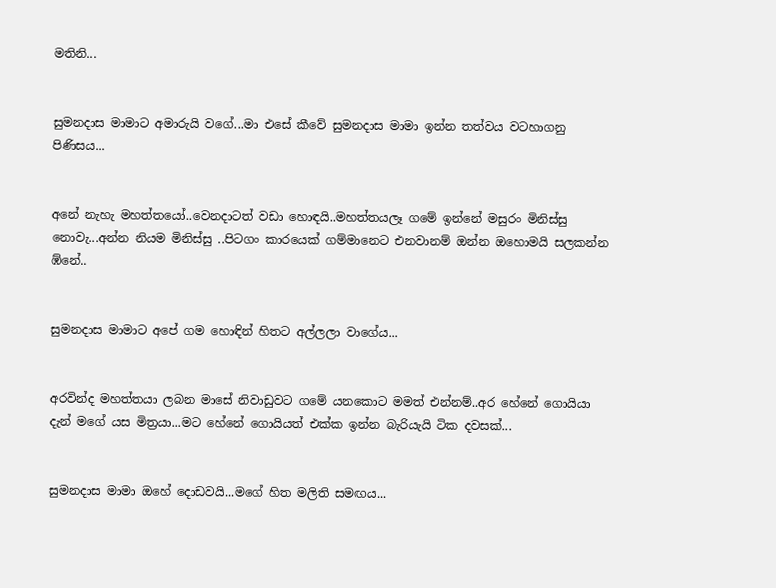මතිනි...


සුමනදාස මාමාට අමාරුයි වගේ...මා එසේ කීවේ සුමනදාස මාමා ඉන්න තත්වය වටහාගනු පිණිසය...


අනේ නැහැ මහත්තයෝ..වෙනදාටත් වඩා හොඳයි..මහත්තයලෑ ගමේ ඉන්නේ මසුරං මිනිස්සු නොවැ...අන්න නියම මිනිස්සු ..පිටගං කාරයෙක් ගම්මානෙට එනවානම් ඔන්න ඔහොමයි සලකන්න ඹ්නේ..


සුමනදාස මාමාට අපේ ගම හොඳින් හිතට අල්ලලා වාගේය...


අරවින්ද මහත්තයා ලබන මාසේ නිවාඩුවට ගමේ යනකොට මමත් එන්නම්..අර හේනේ ගොයියා දැන් මගේ යස මිත්‍රයා...මට හේනේ ගොයියත් එක්ක ඉන්න බැරියැයි ටික දවසක්...


සුමනදාස මාමා ඔහේ දොඩවයි...මගේ හිත මලිති සමඟය...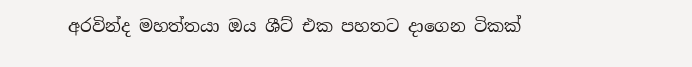අරවින්ද මහත්තයා ඔය ශීට් එක පහතට දාගෙන ටිකක්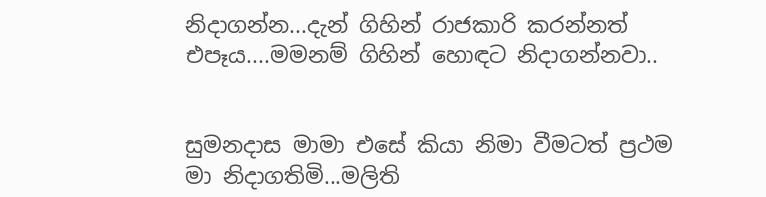නිදාගන්න...දැන් ගිහින් රාජකාරි කරන්නත් එපෑය....මමනම් ගිහින් හොඳට නිදාගන්නවා..


සුමනදාස මාමා එසේ කියා නිමා වීමටත් ප්‍රථම මා නිදාගතිමි...මලිති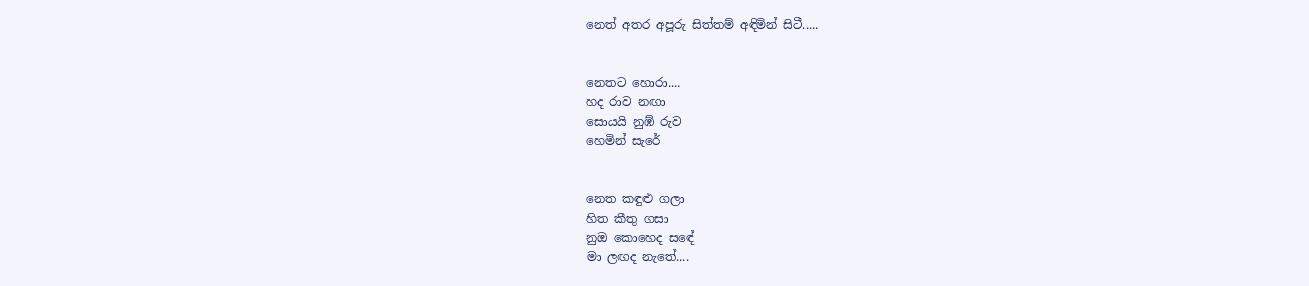නෙත් අතර අපූරු සිත්තම් අඳිමින් සිටී.....


නෙතට හොරා....
හද රාව නඟා
සොයයි නුඹ් රුව
හෙමින් සැරේ


නෙත කඳුළු ගලා
හිත කීතු ගසා
නුඔ කොහෙද සඳේ
මා ලඟද නැතේ....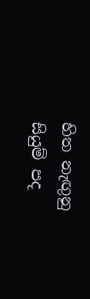හිත නැඟුනු සියුම් පද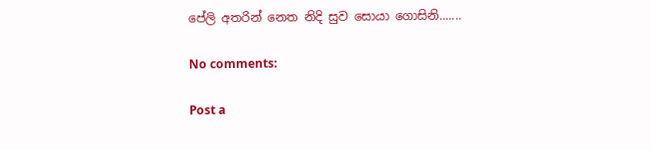පේලි අතරින් නෙත නිදි සුව සොයා ගොසිනි.......

No comments:

Post a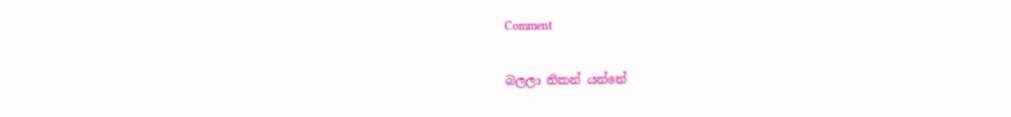Comment

බලලා නිකන් යන්නේ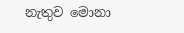නැතුව මොනා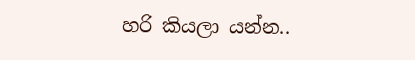හරි කියලා යන්න..